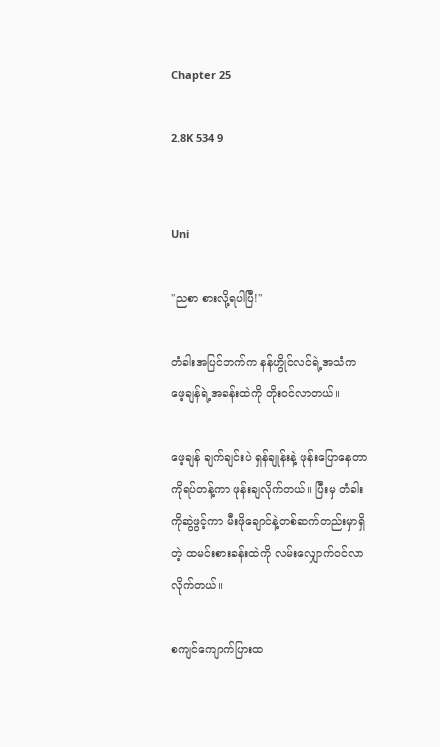Chapter 25

2.8K 534 9


Uni

"ညစာ စားလို့ရပါပြီ!"

တံခါးအပြင်ဘက်က နန်ဟွိုင်လင်ရဲ့အသံက ဖေ့ချန်ရဲ့အခန်းထဲကို တိုးဝင်လာတယ်။

ဖေ့ချန် ချက်ချင်းပဲ ရှန်ချုန်းနဲ့ ဖုန်းပြောနေတာကိုရပ်တန့်ကာ ဖုန်းချလိုက်တယ်။ ပြီးမှ တံခါးကိုဆွဲဖွင့်ကာ မီးဖိုချောင်နဲ့တစ်ဆက်တည်းမှာရှိတဲ့ ထမင်းစားခန်းထဲကို လမ်းလျှောက်ဝင်လာလိုက်တယ်။

စကျင်ကျောက်ပြားထ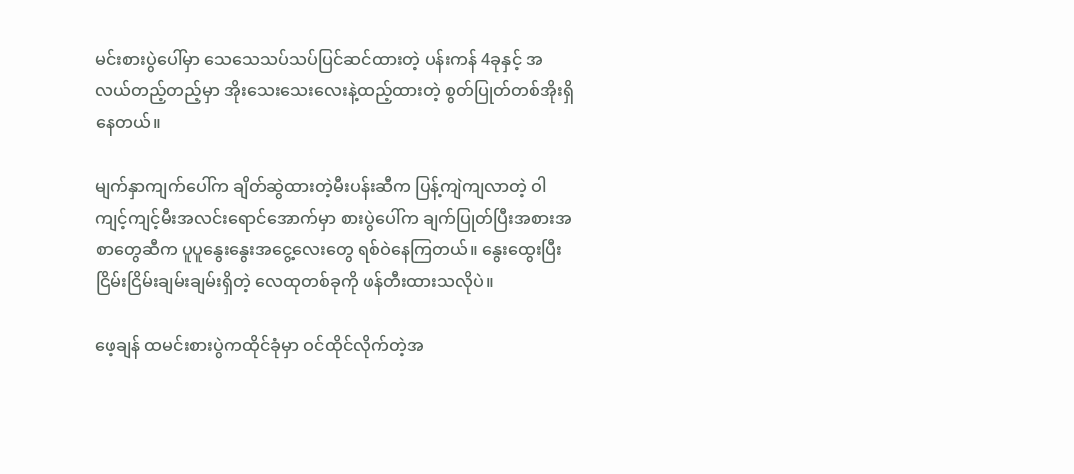မင်းစားပွဲပေါ်မှာ သေသေသပ်သပ်ပြင်ဆင်ထားတဲ့ ပန်းကန် 4ခုနှင့် အလယ်တည့်တည့်မှာ အိုးသေးသေးလေးနဲ့ထည့်ထားတဲ့ စွတ်ပြုတ်တစ်အိုးရှိနေတယ်။

မျက်နှာကျက်ပေါ်က ချိတ်ဆွဲထားတဲ့မီးပန်းဆီက ပြန့်ကျဲကျလာတဲ့ ဝါကျင့်ကျင့်မီးအလင်းရောင်အောက်မှာ စားပွဲပေါ်က ချက်ပြုတ်ပြီးအစားအစာတွေဆီက ပူပူနွေးနွေးအငွေ့လေးတွေ ရစ်ဝဲနေကြတယ်။ နွေးထွေးပြီး ငြိမ်းငြိမ်းချမ်းချမ်းရှိတဲ့ လေထုတစ်ခုကို ဖန်တီးထားသလိုပဲ။

ဖေ့ချန် ထမင်းစားပွဲကထိုင်ခုံမှာ ဝင်ထိုင်လိုက်တဲ့အ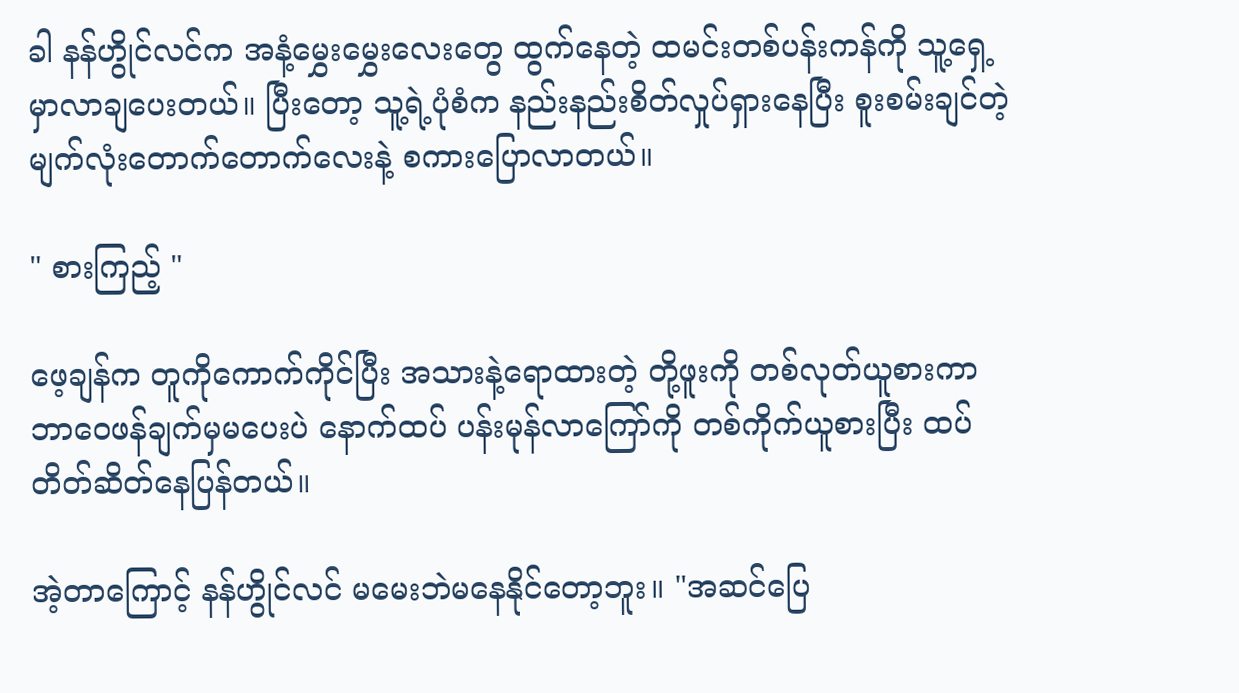ခါ နန်ဟွိုင်လင်က အနံ့မွှေးမွှေးလေးတွေ ထွက်နေတဲ့ ထမင်းတစ်ပန်းကန်ကို သူ့ရှေ့မှာလာချပေးတယ်။ ပြီးတော့ သူ့ရဲ့ပုံစံက နည်းနည်းစိတ်လှုပ်ရှားနေပြီး စူးစမ်းချင်တဲ့ မျက်လုံးတောက်တောက်လေးနဲ့ စကားပြောလာတယ်။

" စားကြည့် "

ဖေ့ချန်က တူကိုကောက်ကိုင်ပြီး အသားနဲ့ရောထားတဲ့ တို့ဖူးကို တစ်လုတ်ယူစားကာ ဘာဝေဖန်ချက်မှမပေးပဲ နောက်ထပ် ပန်းမုန်လာကြော်ကို တစ်ကိုက်ယူစားပြီး ထပ် တိတ်ဆိတ်နေပြန်တယ်။

အဲ့တာကြောင့် နန်ဟွိုင်လင် မမေးဘဲမနေနိုင်တော့ဘူး။ "အဆင်ပြေ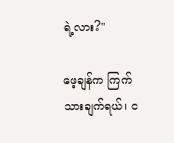ရဲ့လား?"

ဖေ့ချန်က ကြက်သားချက်ရယ်၊ င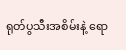ရုတ်ပွသီးအစိမ်းနဲ့ ရော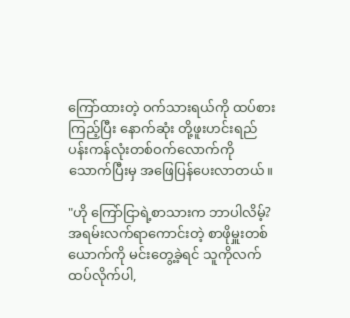ကြော်ထားတဲ့ ဝက်သားရယ်ကို ထပ်စားကြည့်ပြီး နောက်ဆုံး တို့ဖူးဟင်းရည် ပန်းကန်လုံးတစ်ဝက်လောက်ကို သောက်ပြီးမှ အဖြေပြန်ပေးလာတယ်။

"ဟို ကြော်ငြာရဲ့စာသားက ဘာပါလိမ့်? အရမ်းလက်ရာကောင်းတဲ့ စာဖိုမှူးတစ်ယောက်ကို မင်းတွေ့ခဲ့ရင် သူကိုလက်ထပ်လိုက်ပါ,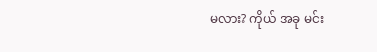မလား? ကိုယ် အခု မင်း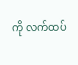ကို လက်ထပ်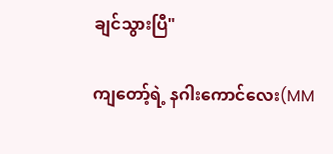ချင်သွားပြီ"

ကျတော့်ရဲ့ နဂါးကောင်လေး(MM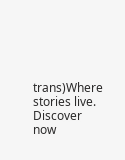trans)Where stories live. Discover now